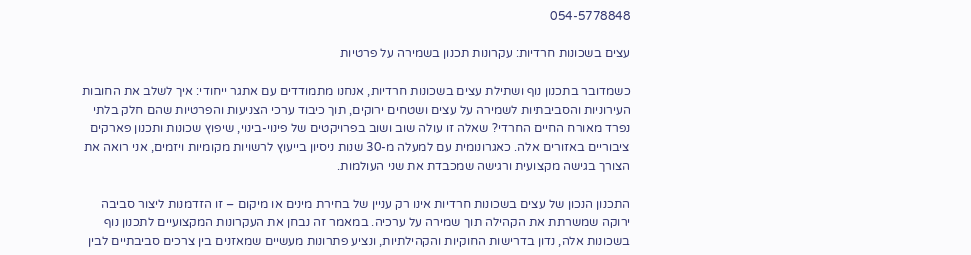054-5778848

עצים בשכונות חרדיות: עקרונות תכנון בשמירה על פרטיות

כשמדובר בתכנון נוף ושתילת עצים בשכונות חרדיות, אנחנו מתמודדים עם אתגר ייחודי: איך לשלב את החובות העירוניות והסביבתיות לשמירה על עצים ושטחים ירוקים, תוך כיבוד ערכי הצניעות והפרטיות שהם חלק בלתי נפרד מאורח החיים החרדי? שאלה זו עולה שוב ושוב בפרויקטים של פינוי-בינוי, שיפוץ שכונות ותכנון פארקים ציבוריים באזורים אלה. כאגרונומית עם למעלה מ-30 שנות ניסיון בייעוץ לרשויות מקומיות ויזמים, אני רואה את הצורך בגישה מקצועית ורגישה שמכבדת את שני העולמות.

התכנון הנכון של עצים בשכונות חרדיות אינו רק עניין של בחירת מינים או מיקום – זו הזדמנות ליצור סביבה ירוקה שמשרתת את הקהילה תוך שמירה על ערכיה. במאמר זה נבחן את העקרונות המקצועיים לתכנון נוף בשכונות אלה, נדון בדרישות החוקיות והקהילתיות, ונציע פתרונות מעשיים שמאזנים בין צרכים סביבתיים לבין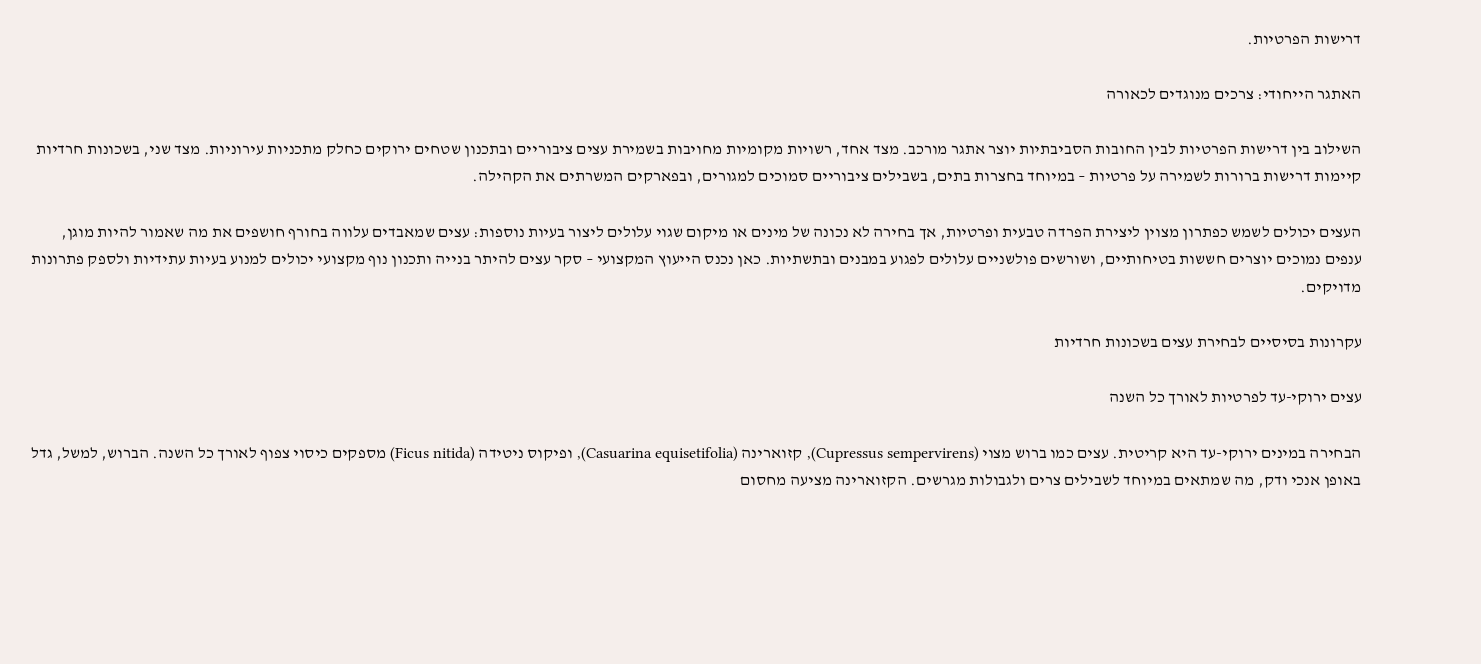דרישות הפרטיות.

האתגר הייחודי: צרכים מנוגדים לכאורה

השילוב בין דרישות הפרטיות לבין החובות הסביבתיות יוצר אתגר מורכב. מצד אחד, רשויות מקומיות מחויבות בשמירת עצים ציבוריים ובתכנון שטחים ירוקים כחלק מתכניות עירוניות. מצד שני, בשכונות חרדיות קיימות דרישות ברורות לשמירה על פרטיות – במיוחד בחצרות בתים, בשבילים ציבוריים סמוכים למגורים, ובפארקים המשרתים את הקהילה.

העצים יכולים לשמש כפתרון מצוין ליצירת הפרדה טבעית ופרטיות, אך בחירה לא נכונה של מינים או מיקום שגוי עלולים ליצור בעיות נוספות: עצים שמאבדים עלווה בחורף חושפים את מה שאמור להיות מוגן, ענפים נמוכים יוצרים חששות בטיחותיים, ושורשים פולשניים עלולים לפגוע במבנים ובתשתיות. כאן נכנס הייעוץ המקצועי – סקר עצים להיתר בנייה ותכנון נוף מקצועי יכולים למנוע בעיות עתידיות ולספק פתרונות מדויקים.

עקרונות בסיסיים לבחירת עצים בשכונות חרדיות

עצים ירוקי-עד לפרטיות לאורך כל השנה

הבחירה במינים ירוקי-עד היא קריטית. עצים כמו ברוש מצוי (Cupressus sempervirens), קזוארינה (Casuarina equisetifolia), ופיקוס ניטידה (Ficus nitida) מספקים כיסוי צפוף לאורך כל השנה. הברוש, למשל, גדל באופן אנכי ודק, מה שמתאים במיוחד לשבילים צרים ולגבולות מגרשים. הקזוארינה מציעה מחסום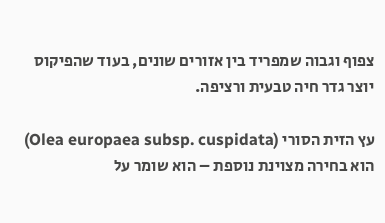צפוף וגבוה שמפריד בין אזורים שונים, בעוד שהפיקוס יוצר גדר חיה טבעית ורציפה.

עץ הזית הסורי (Olea europaea subsp. cuspidata) הוא בחירה מצוינת נוספת – הוא שומר על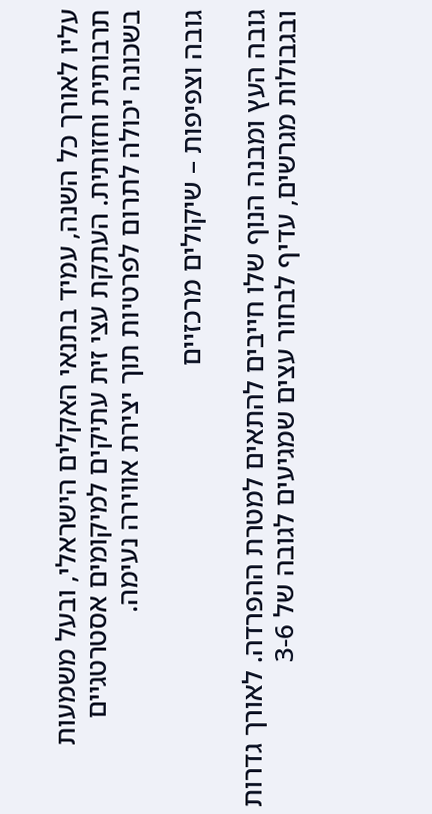עליו לאורך כל השנה, עמיד בתנאי האקלים הישראלי, ובעל משמעות תרבותית וחזותית. העתקת עצי זית עתיקים למיקומים אסטרטגיים בשכונה יכולה לתרום לפרטיות תוך יצירת אווירה נעימה.

גובה וצפיפות – שיקולים מרכזיים

גובה העץ ומבנה הנוף שלו חייבים להתאים למטרת ההפרדה. לאורך גדרות ובגבולות מגרשים, עדיף לבחור עצים שמגיעים לגובה של 3-6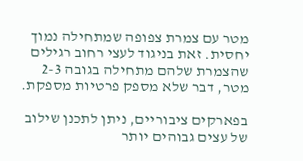מטר עם צמרת צפופה שמתחילה נמוך יחסית. זאת בניגוד לעצי רחוב רגילים שהצמרת שלהם מתחילה בגובה 2-3 מטר, דבר שלא מספק פרטיות מספקת.

בפארקים ציבוריים, ניתן לתכנן שילוב של עצים גבוהים יותר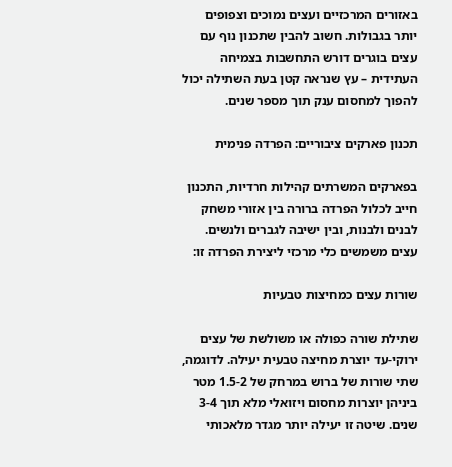באזורים המרכזיים ועצים נמוכים וצפופים יותר בגבולות. חשוב להבין שתכנון נוף עם עצים בוגרים דורש התחשבות בצמיחה העתידית – עץ שנראה קטן בעת השתילה יכול להפוך למחסום ענק תוך מספר שנים.

תכנון פארקים ציבוריים: הפרדה פנימית

בפארקים המשרתים קהילות חרדיות, התכנון חייב לכלול הפרדה ברורה בין אזורי משחק לבנים ולבנות, ובין ישיבה לגברים ולנשים. עצים משמשים כלי מרכזי ליצירת הפרדה זו:

שורות עצים כמחיצות טבעיות

שתילת שורה כפולה או משולשת של עצים ירוקי-עד יוצרת מחיצה טבעית יעילה. לדוגמה, שתי שורות של ברוש במרחק של 1.5-2 מטר ביניהן יוצרות מחסום ויזואלי מלא תוך 3-4 שנים. שיטה זו יעילה יותר מגדר מלאכותי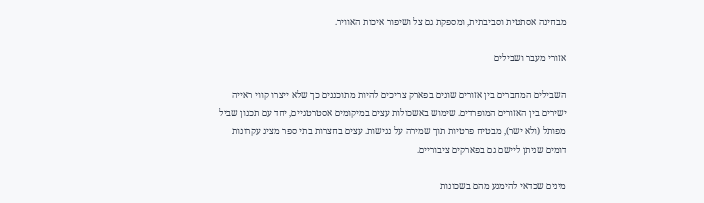מבחינה אסתטית וסביבתית, ומספקת גם צל ושיפור איכות האוויר.

אזורי מעבר ושבילים

השבילים המחברים בין אזורים שונים בפארק צריכים להיות מתוכננים כך שלא ייצרו קווי ראייה ישירים בין האזורים המופרדים. שימוש באשכולות עצים במיקומים אסטרטגיים, יחד עם תכנון שביל מפותל (ולא ישר), מבטיח פרטיות תוך שמירה על נגישות. עצים בחצרות בתי ספר מציג עקרונות דומים שניתן ליישם גם בפארקים ציבוריים.

מינים שכדאי להימנע מהם בשכונות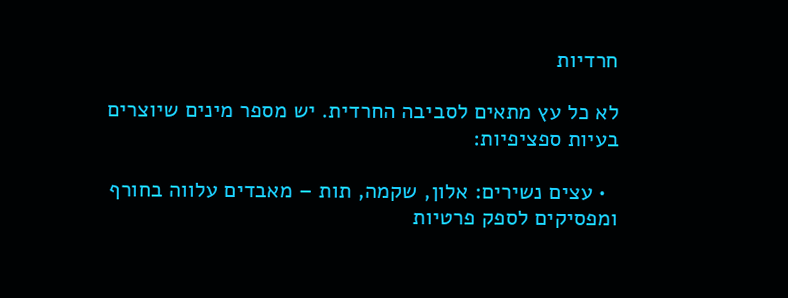חרדיות

לא כל עץ מתאים לסביבה החרדית. יש מספר מינים שיוצרים בעיות ספציפיות:

  • עצים נשירים: אלון, שקמה, תות – מאבדים עלווה בחורף ומפסיקים לספק פרטיות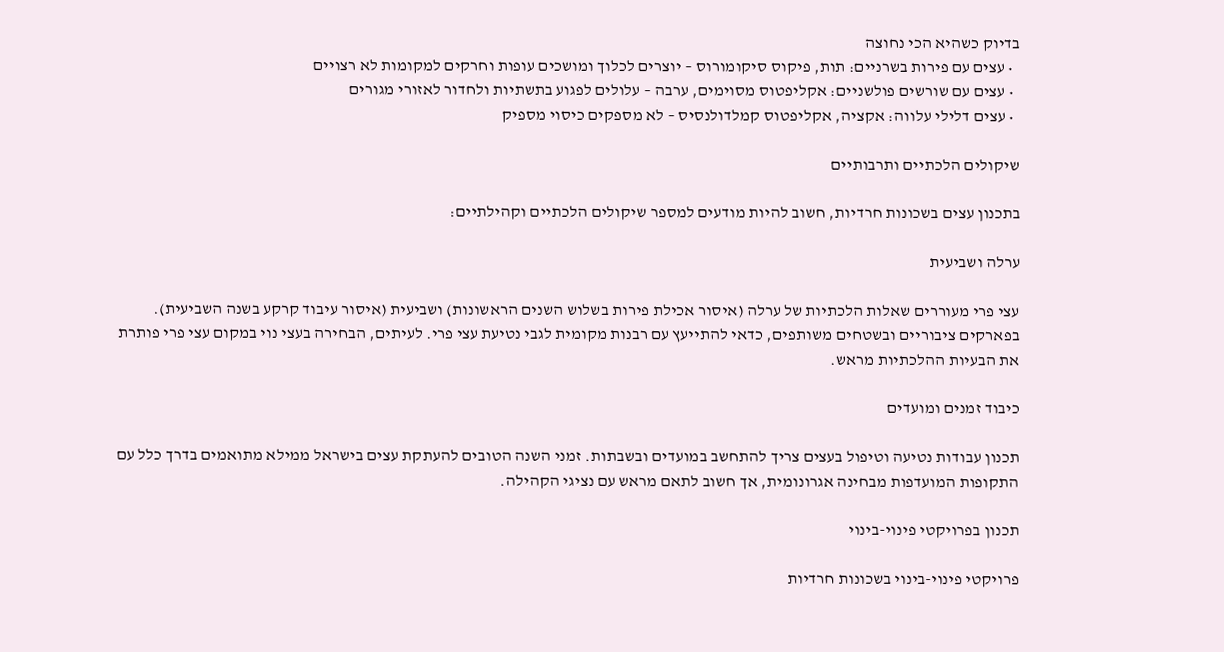בדיוק כשהיא הכי נחוצה
  • עצים עם פירות בשרניים: תות, פיקוס סיקומורוס – יוצרים לכלוך ומושכים עופות וחרקים למקומות לא רצויים
  • עצים עם שורשים פולשניים: אקליפטוס מסוימים, ערבה – עלולים לפגוע בתשתיות ולחדור לאזורי מגורים
  • עצים דלילי עלווה: אקציה, אקליפטוס קמלדולנסיס – לא מספקים כיסוי מספיק

שיקולים הלכתיים ותרבותיים

בתכנון עצים בשכונות חרדיות, חשוב להיות מודעים למספר שיקולים הלכתיים וקהילתיים:

ערלה ושביעית

עצי פרי מעוררים שאלות הלכתיות של ערלה (איסור אכילת פירות בשלוש השנים הראשונות) ושביעית (איסור עיבוד קרקע בשנה השביעית). בפארקים ציבוריים ובשטחים משותפים, כדאי להתייעץ עם רבנות מקומית לגבי נטיעת עצי פרי. לעיתים, הבחירה בעצי נוי במקום עצי פרי פותרת את הבעיות ההלכתיות מראש.

כיבוד זמנים ומועדים

תכנון עבודות נטיעה וטיפול בעצים צריך להתחשב במועדים ובשבתות. זמני השנה הטובים להעתקת עצים בישראל ממילא מתואמים בדרך כלל עם התקופות המועדפות מבחינה אגרונומית, אך חשוב לתאם מראש עם נציגי הקהילה.

תכנון בפרויקטי פינוי-בינוי

פרויקטי פינוי-בינוי בשכונות חרדיות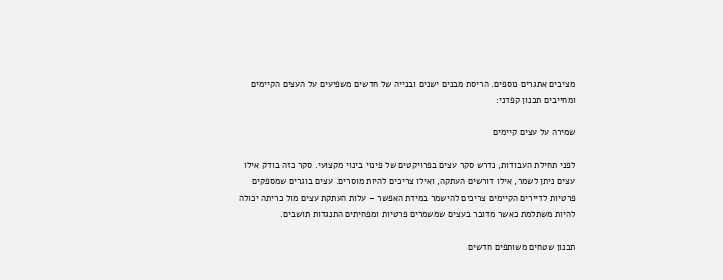מציבים אתגרים נוספים. הריסת מבנים ישנים ובנייה של חדשים משפיעים על העצים הקיימים ומחייבים תכנון קפדני:

שמירה על עצים קיימים

לפני תחילת העבודות, נדרש סקר עצים בפרויקטים של פינוי בינוי מקצועי. סקר כזה בודק אילו עצים ניתן לשמר, אילו דורשים העתקה, ואילו צריכים להיות מוסרים. עצים בוגרים שמספקים פרטיות לדיירים הקיימים צריכים להישמר במידת האפשר – עלות העתקת עצים מול כריתה יכולה להיות משתלמת כאשר מדובר בעצים שמשמרים פרטיות ומפחיתים התנגדות תושבים.

תכנון שטחים משותפים חדשים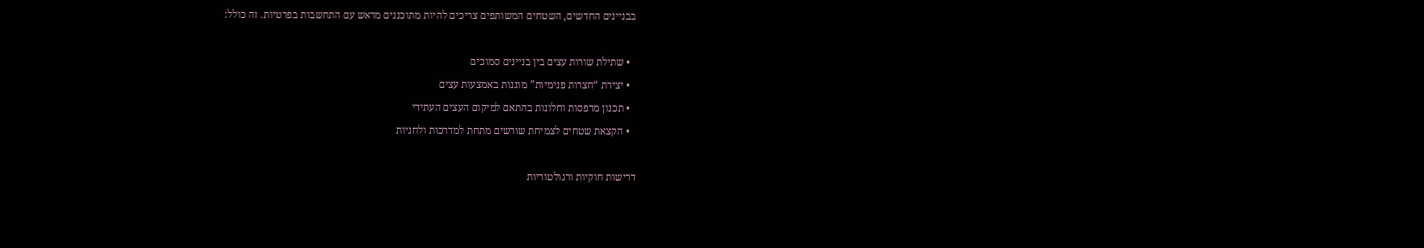בבניינים החדשים, השטחים המשותפים צריכים להיות מתוכננים מראש עם התחשבות בפרטיות. זה כולל:

  • שתילת שורות עצים בין בניינים סמוכים
  • יצירת “חצרות פנימיות” מוגנות באמצעות עצים
  • תכנון מרפסות וחלונות בהתאם למיקום העצים העתידי
  • הקצאת שטחים לצמיחת שורשים מתחת למדרכות ולחניות

דרישות חוקיות ורגולטוריות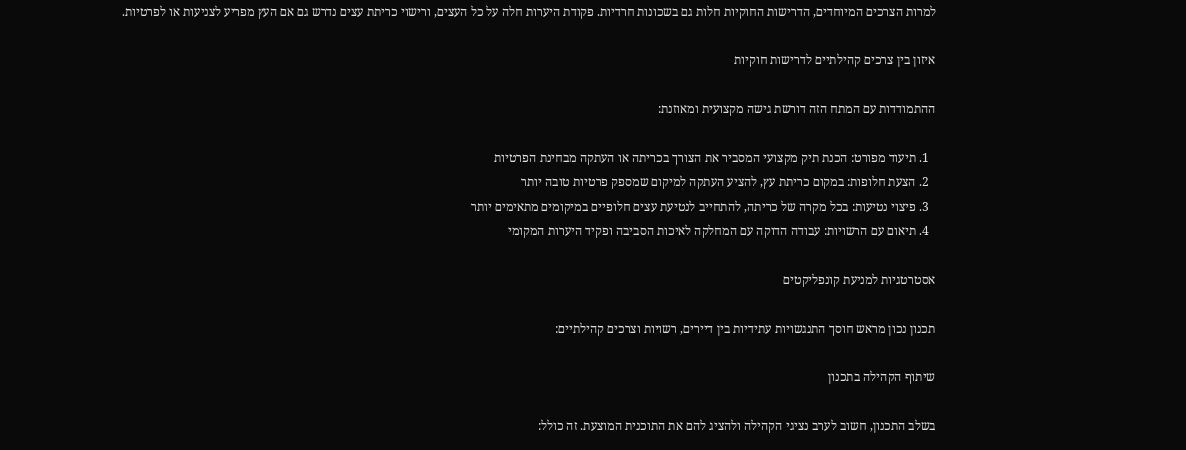למרות הצרכים המיוחדים, הדרישות החוקיות חלות גם בשכונות חרדיות. פקודת היערות חלה על כל העצים, ורישוי כריתת עצים נדרש גם אם העץ מפריע לצניעות או לפרטיות.

איזון בין צרכים קהילתיים לדרישות חוקיות

ההתמודדות עם המתח הזה דורשת גישה מקצועית ומאוזנת:

  1. תיעוד מפורט: הכנת תיק מקצועי המסביר את הצורך בכריתה או העתקה מבחינת הפרטיות
  2. הצעת חלופות: במקום כריתת עץ, להציע העתקה למיקום שמספק פרטיות טובה יותר
  3. פיצוי נטיעות: בכל מקרה של כריתה, להתחייב לנטיעת עצים חלופיים במיקומים מתאימים יותר
  4. תיאום עם הרשויות: עבודה הדוקה עם המחלקה לאיכות הסביבה ופקיד היערות המקומי

אסטרטגיות למניעת קונפליקטים

תכנון נכון מראש חוסך התנגשויות עתידיות בין דיירים, רשויות וצרכים קהילתיים:

שיתוף הקהילה בתכנון

בשלב התכנון, חשוב לערב נציגי הקהילה ולהציג להם את התוכנית המוצעת. זה כולל: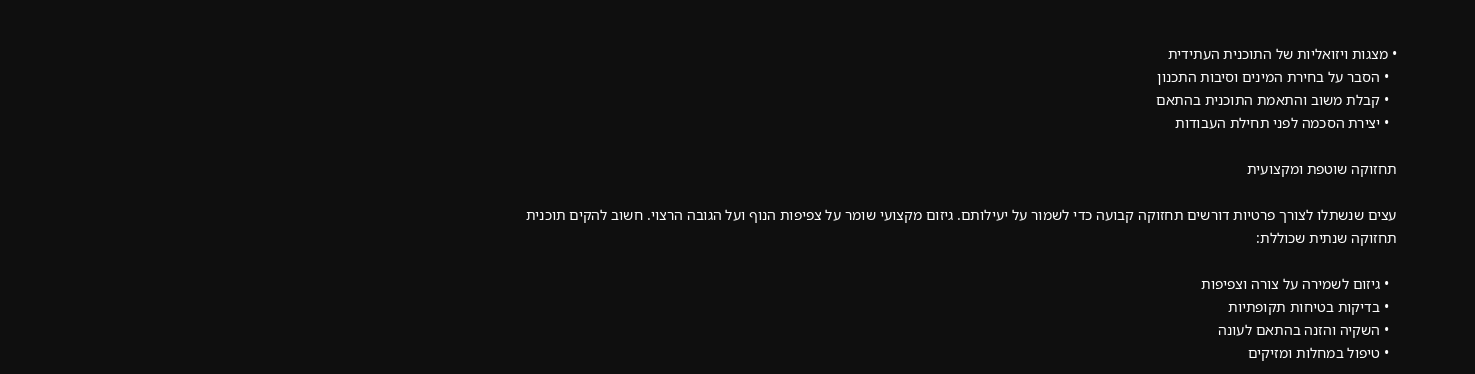• מצגות ויזואליות של התוכנית העתידית
  • הסבר על בחירת המינים וסיבות התכנון
  • קבלת משוב והתאמת התוכנית בהתאם
  • יצירת הסכמה לפני תחילת העבודות

תחזוקה שוטפת ומקצועית

עצים שנשתלו לצורך פרטיות דורשים תחזוקה קבועה כדי לשמור על יעילותם. גיזום מקצועי שומר על צפיפות הנוף ועל הגובה הרצוי. חשוב להקים תוכנית תחזוקה שנתית שכוללת:

  • גיזום לשמירה על צורה וצפיפות
  • בדיקות בטיחות תקופתיות
  • השקיה והזנה בהתאם לעונה
  • טיפול במחלות ומזיקים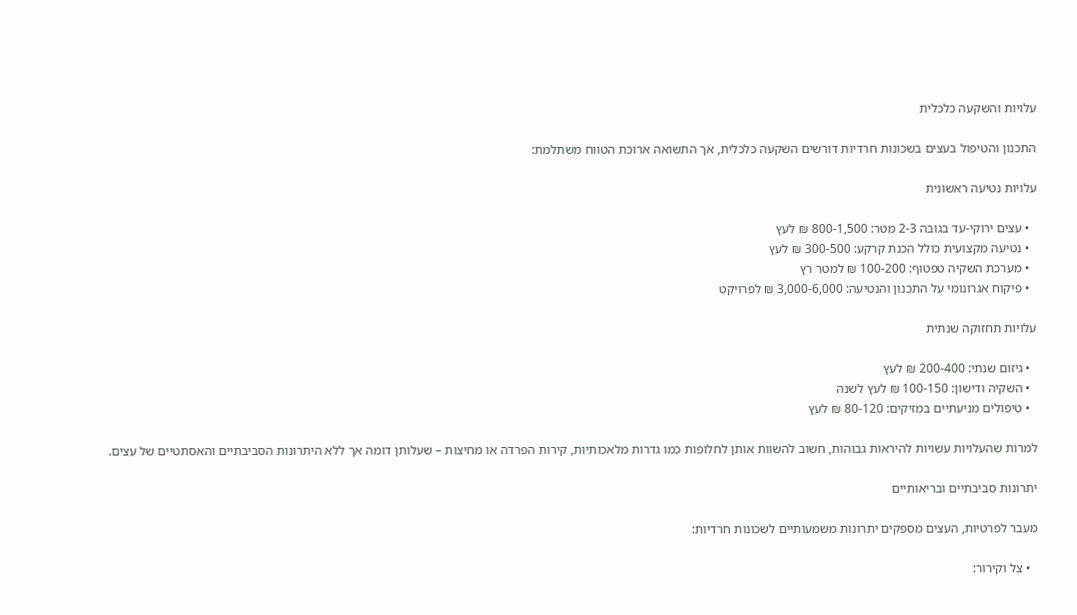עלויות והשקעה כלכלית

התכנון והטיפול בעצים בשכונות חרדיות דורשים השקעה כלכלית, אך התשואה ארוכת הטווח משתלמת:

עלויות נטיעה ראשונית

  • עצים ירוקי-עד בגובה 2-3 מטר: 800-1,500 ₪ לעץ
  • נטיעה מקצועית כולל הכנת קרקע: 300-500 ₪ לעץ
  • מערכת השקיה טפטוף: 100-200 ₪ למטר רץ
  • פיקוח אגרונומי על התכנון והנטיעה: 3,000-6,000 ₪ לפרויקט

עלויות תחזוקה שנתית

  • גיזום שנתי: 200-400 ₪ לעץ
  • השקיה ודישון: 100-150 ₪ לעץ לשנה
  • טיפולים מניעתיים במזיקים: 80-120 ₪ לעץ

למרות שהעלויות עשויות להיראות גבוהות, חשוב להשוות אותן לחלופות כמו גדרות מלאכותיות, קירות הפרדה או מחיצות – שעלותן דומה אך ללא היתרונות הסביבתיים והאסתטיים של עצים.

יתרונות סביבתיים ובריאותיים

מעבר לפרטיות, העצים מספקים יתרונות משמעותיים לשכונות חרדיות:

  • צל וקירור: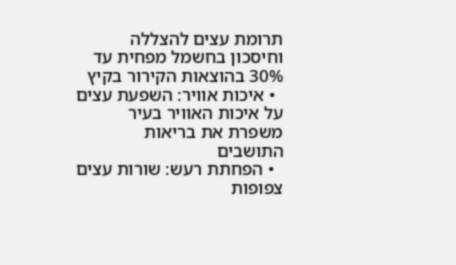תרומת עצים להצללה וחיסכון בחשמל מפחית עד 30% בהוצאות הקירור בקיץ
  • איכות אוויר: השפעת עצים על איכות האוויר בעיר משפרת את בריאות התושבים
  • הפחתת רעש: שורות עצים צפופות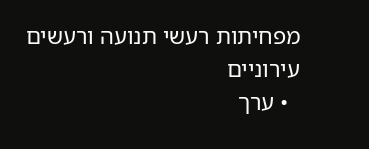מפחיתות רעשי תנועה ורעשים עירוניים
  • ערך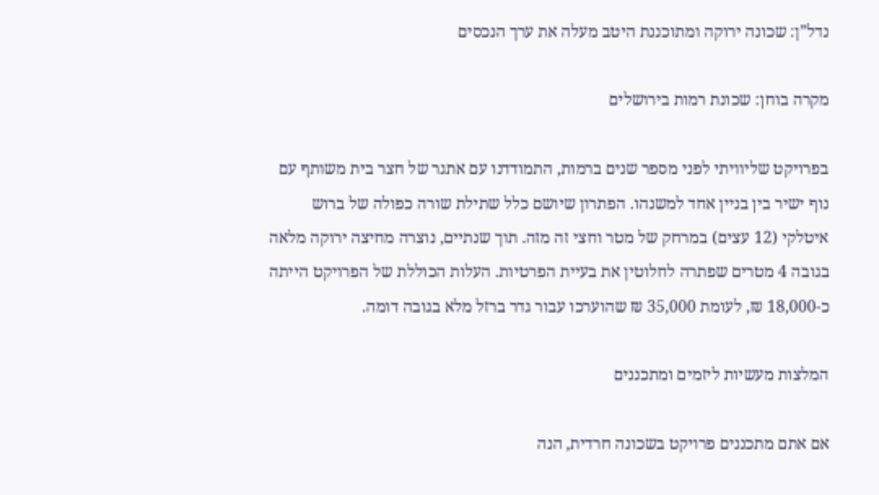נדל”ן: שכונה ירוקה ומתוכננת היטב מעלה את ערך הנכסים

מקרה בוחן: שכונת רמות בירושלים

בפרויקט שליוויתי לפני מספר שנים ברמות, התמודדנו עם אתגר של חצר בית משותף עם נוף ישיר בין בניין אחד למשנהו. הפתרון שיושם כלל שתילת שורה כפולה של ברוש איטלקי (12 עצים) במרחק של מטר וחצי זה מזה. תוך שנתיים, נוצרה מחיצה ירוקה מלאה בגובה 4 מטרים שפתרה לחלוטין את בעיית הפרטיות. העלות הכוללת של הפרויקט הייתה כ-18,000 ₪, לעומת 35,000 ₪ שהוערכו עבור גדר ברזל מלא בגובה דומה.

המלצות מעשיות ליזמים ומתכננים

אם אתם מתכננים פרויקט בשכונה חרדית, הנה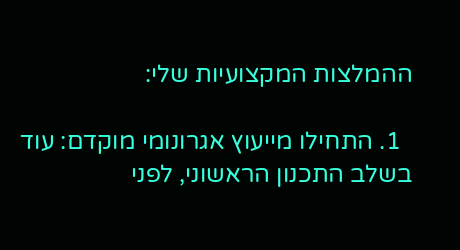ההמלצות המקצועיות שלי:

  1. התחילו מייעוץ אגרונומי מוקדם: עוד בשלב התכנון הראשוני, לפני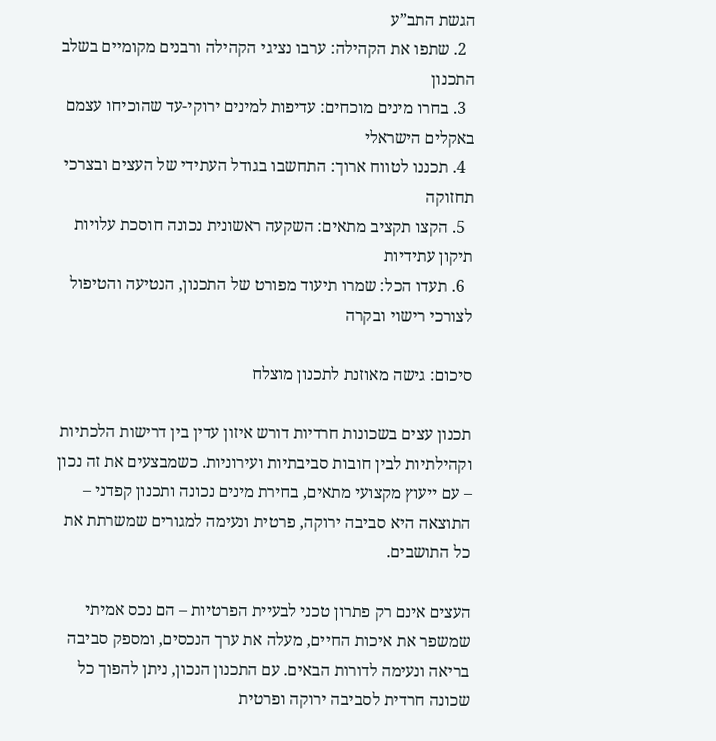הגשת התב”ע
  2. שתפו את הקהילה: ערבו נציגי הקהילה ורבנים מקומיים בשלב התכנון
  3. בחרו מינים מוכחים: עדיפות למינים ירוקי-עד שהוכיחו עצמם באקלים הישראלי
  4. תכננו לטווח ארוך: התחשבו בגודל העתידי של העצים ובצרכי תחזוקה
  5. הקצו תקציב מתאים: השקעה ראשונית נכונה חוסכת עלויות תיקון עתידיות
  6. תעדו הכל: שמרו תיעוד מפורט של התכנון, הנטיעה והטיפול לצורכי רישוי ובקרה

סיכום: גישה מאוזנת לתכנון מוצלח

תכנון עצים בשכונות חרדיות דורש איזון עדין בין דרישות הלכתיות וקהילתיות לבין חובות סביבתיות ועירוניות. כשמבצעים את זה נכון – עם ייעוץ מקצועי מתאים, בחירת מינים נכונה ותכנון קפדני – התוצאה היא סביבה ירוקה, פרטית ונעימה למגורים שמשרתת את כל התושבים.

העצים אינם רק פתרון טכני לבעיית הפרטיות – הם נכס אמיתי שמשפר את איכות החיים, מעלה את ערך הנכסים, ומספק סביבה בריאה ונעימה לדורות הבאים. עם התכנון הנכון, ניתן להפוך כל שכונה חרדית לסביבה ירוקה ופרטית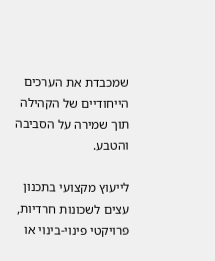שמכבדת את הערכים הייחודיים של הקהילה תוך שמירה על הסביבה והטבע.

לייעוץ מקצועי בתכנון עצים לשכונות חרדיות, פרויקטי פינוי-בינוי או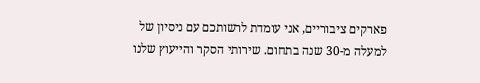פארקים ציבוריים, אני עומדת לרשותכם עם ניסיון של למעלה מ-30 שנה בתחום. שירותי הסקר והייעוץ שלנו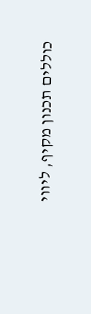כוללים תכנון מקיף, ליווי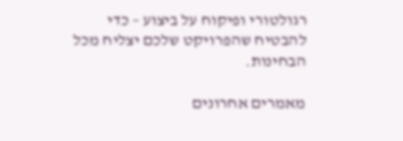רגולטורי ופיקוח על ביצוע – כדי להבטיח שהפרויקט שלכם יצליח מכל הבחינות.

מאמרים אחרונים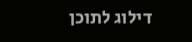דילוג לתוכן